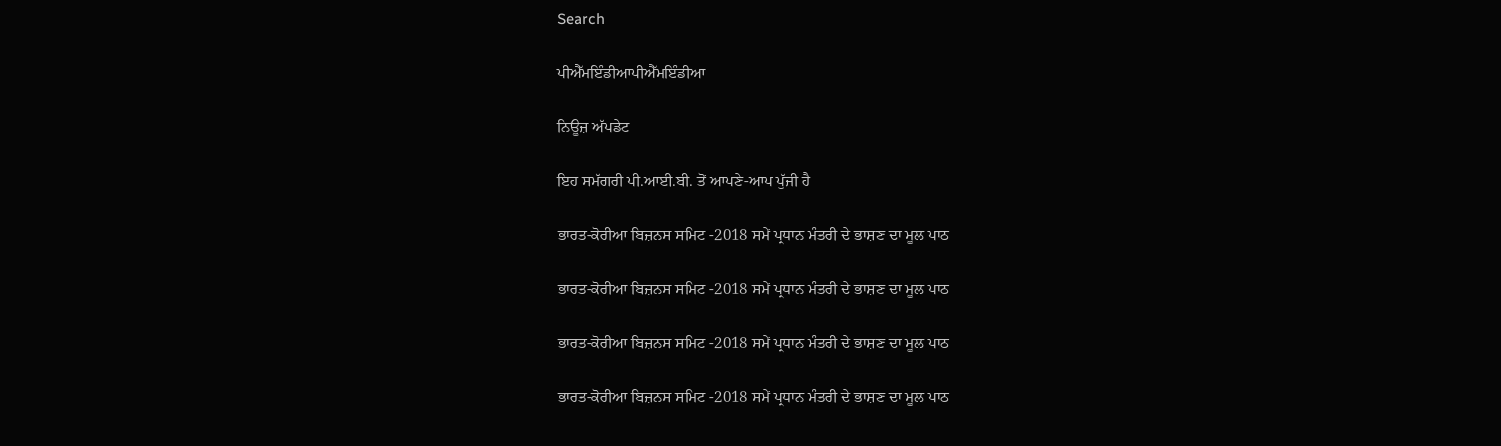Search

ਪੀਐੱਮਇੰਡੀਆਪੀਐੱਮਇੰਡੀਆ

ਨਿਊਜ਼ ਅੱਪਡੇਟ

ਇਹ ਸਮੱਗਰੀ ਪੀ.ਆਈ.ਬੀ. ਤੋਂ ਆਪਣੇ-ਆਪ ਪੁੱਜੀ ਹੈ

ਭਾਰਤ-ਕੋਰੀਆ ਬਿਜ਼ਨਸ ਸਮਿਟ -2018 ਸਮੇਂ ਪ੍ਰਧਾਨ ਮੰਤਰੀ ਦੇ ਭਾਸ਼ਣ ਦਾ ਮੂਲ ਪਾਠ

ਭਾਰਤ-ਕੋਰੀਆ ਬਿਜ਼ਨਸ ਸਮਿਟ -2018 ਸਮੇਂ ਪ੍ਰਧਾਨ ਮੰਤਰੀ ਦੇ ਭਾਸ਼ਣ ਦਾ ਮੂਲ ਪਾਠ

ਭਾਰਤ-ਕੋਰੀਆ ਬਿਜ਼ਨਸ ਸਮਿਟ -2018 ਸਮੇਂ ਪ੍ਰਧਾਨ ਮੰਤਰੀ ਦੇ ਭਾਸ਼ਣ ਦਾ ਮੂਲ ਪਾਠ

ਭਾਰਤ-ਕੋਰੀਆ ਬਿਜ਼ਨਸ ਸਮਿਟ -2018 ਸਮੇਂ ਪ੍ਰਧਾਨ ਮੰਤਰੀ ਦੇ ਭਾਸ਼ਣ ਦਾ ਮੂਲ ਪਾਠ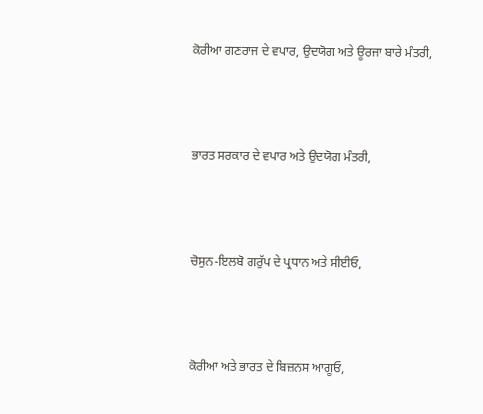ਕੋਰੀਆ ਗਣਰਾਜ ਦੇ ਵਪਾਰ, ਉਦਯੋਗ ਅਤੇ ਊਰਜਾ ਬਾਰੇ ਮੰਤਰੀ,



ਭਾਰਤ ਸਰਕਾਰ ਦੇ ਵਪਾਰ ਅਤੇ ਉਦਯੋਗ ਮੰਤਰੀ,



ਚੋਸੁਨ-ਇਲਬੋ ਗਰੁੱਪ ਦੇ ਪ੍ਰਧਾਨ ਅਤੇ ਸੀਈਓ,



ਕੋਰੀਆ ਅਤੇ ਭਾਰਤ ਦੇ ਬਿਜ਼ਨਸ ਆਗੂਓ,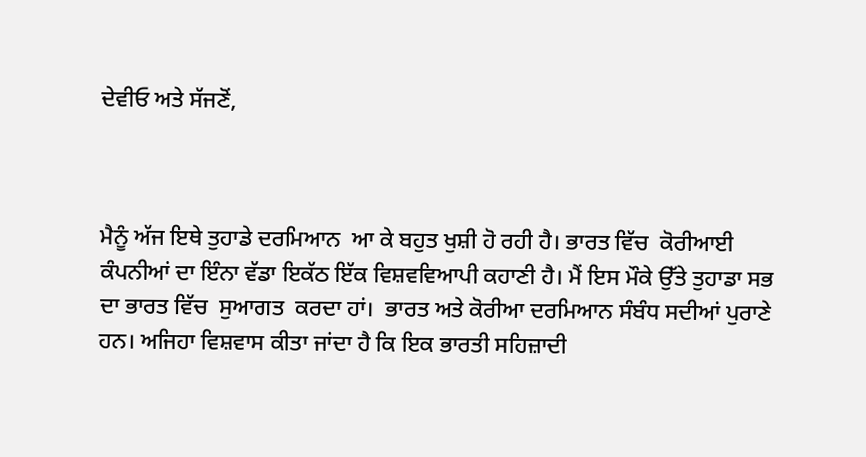ਦੇਵੀਓ ਅਤੇ ਸੱਜਣੋਂ,



ਮੈਨੂੰ ਅੱਜ ਇਥੇ ਤੁਹਾਡੇ ਦਰਮਿਆਨ  ਆ ਕੇ ਬਹੁਤ ਖੁਸ਼ੀ ਹੋ ਰਹੀ ਹੈ। ਭਾਰਤ ਵਿੱਚ  ਕੋਰੀਆਈ ਕੰਪਨੀਆਂ ਦਾ ਇੰਨਾ ਵੱਡਾ ਇਕੱਠ ਇੱਕ ਵਿਸ਼ਵਵਿਆਪੀ ਕਹਾਣੀ ਹੈ। ਮੈਂ ਇਸ ਮੌਕੇ ਉੱਤੇ ਤੁਹਾਡਾ ਸਭ ਦਾ ਭਾਰਤ ਵਿੱਚ  ਸੁਆਗਤ  ਕਰਦਾ ਹਾਂ।  ਭਾਰਤ ਅਤੇ ਕੋਰੀਆ ਦਰਮਿਆਨ ਸੰਬੰਧ ਸਦੀਆਂ ਪੁਰਾਣੇ ਹਨ। ਅਜਿਹਾ ਵਿਸ਼ਵਾਸ ਕੀਤਾ ਜਾਂਦਾ ਹੈ ਕਿ ਇਕ ਭਾਰਤੀ ਸਹਿਜ਼ਾਦੀ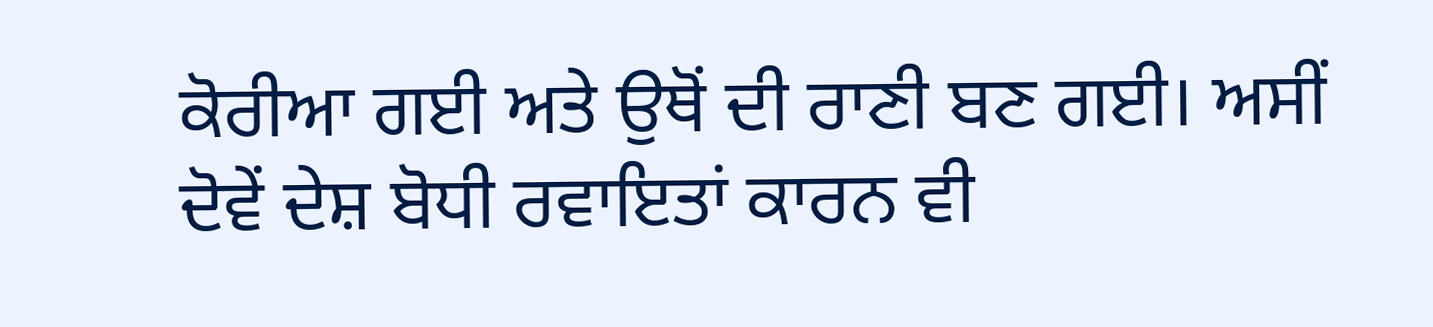ਕੋਰੀਆ ਗਈ ਅਤੇ ਉਥੋਂ ਦੀ ਰਾਣੀ ਬਣ ਗਈ। ਅਸੀਂ ਦੋਵੇਂ ਦੇਸ਼ ਬੋਧੀ ਰਵਾਇਤਾਂ ਕਾਰਨ ਵੀ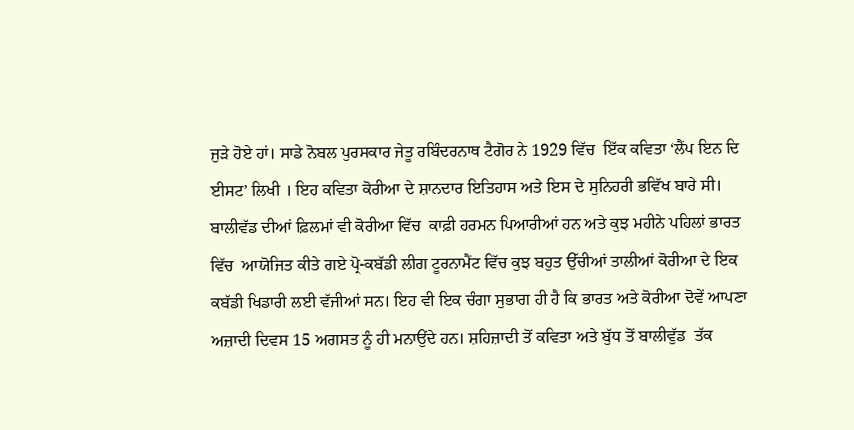ਜੁੜੇ ਹੋਏ ਹਾਂ। ਸਾਡੇ ਨੋਬਲ ਪੁਰਸਕਾਰ ਜੇਤੂ ਰਬਿੰਦਰਨਾਥ ਟੈਗੋਰ ਨੇ 1929 ਵਿੱਚ  ਇੱਕ ਕਵਿਤਾ ‘ਲੈਂਪ ਇਨ ਦਿ ਈਸਟ’ ਲਿਖੀ । ਇਹ ਕਵਿਤਾ ਕੋਰੀਆ ਦੇ ਸ਼ਾਨਦਾਰ ਇਤਿਹਾਸ ਅਤੇ ਇਸ ਦੇ ਸੁਨਿਹਰੀ ਭਵਿੱਖ ਬਾਰੇ ਸੀ। ਬਾਲੀਵੱਡ ਦੀਆਂ ਫ਼ਿਲਮਾਂ ਵੀ ਕੋਰੀਆ ਵਿੱਚ  ਕਾਫ਼ੀ ਹਰਮਨ ਪਿਆਰੀਆਂ ਹਨ ਅਤੇ ਕੁਝ ਮਹੀਨੇ ਪਹਿਲਾਂ ਭਾਰਤ ਵਿੱਚ  ਆਯੋਜਿਤ ਕੀਤੇ ਗਏ ਪ੍ਰੋ-ਕਬੱਡੀ ਲੀਗ ਟੂਰਨਾਮੈਂਟ ਵਿੱਚ ਕੁਝ ਬਹੁਤ ਉੱਚੀਆਂ ਤਾਲੀਆਂ ਕੋਰੀਆ ਦੇ ਇਕ ਕਬੱਡੀ ਖਿਡਾਰੀ ਲਈ ਵੱਜੀਆਂ ਸਨ। ਇਹ ਵੀ ਇਕ ਚੰਗਾ ਸੁਭਾਗ ਹੀ ਹੈ ਕਿ ਭਾਰਤ ਅਤੇ ਕੋਰੀਆ ਦੋਵੇਂ ਆਪਣਾ ਅਜ਼ਾਦੀ ਦਿਵਸ 15 ਅਗਸਤ ਨੂੰ ਹੀ ਮਨਾਉਂਦੇ ਹਨ। ਸ਼ਹਿਜ਼ਾਦੀ ਤੋਂ ਕਵਿਤਾ ਅਤੇ ਬੁੱਧ ਤੋਂ ਬਾਲੀਵੁੱਡ  ਤੱਕ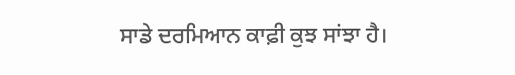ਸਾਡੇ ਦਰਮਿਆਨ ਕਾਫ਼ੀ ਕੁਝ ਸਾਂਝਾ ਹੈ।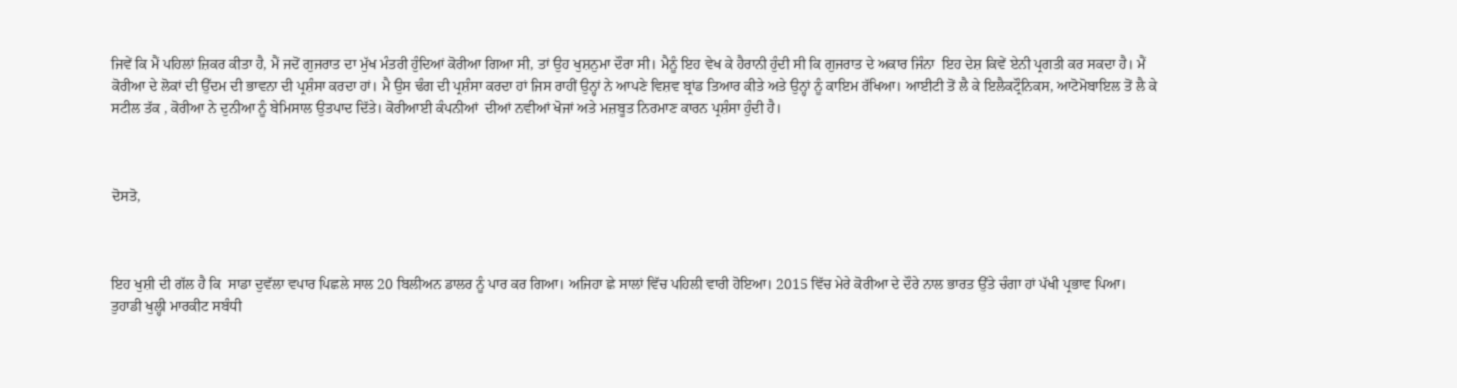ਜਿਵੇਂ ਕਿ ਮੈਂ ਪਹਿਲਾਂ ਜ਼ਿਕਰ ਕੀਤਾ ਹੈ, ਮੈਂ ਜਦੋਂ ਗੁਜਰਾਤ ਦਾ ਮੁੱਖ ਮੰਤਰੀ ਹੁੰਦਿਆਂ ਕੋਰੀਆ ਗਿਆ ਸੀ, ਤਾਂ ਉਹ ਖੁਸ਼ਨੁਮਾ ਦੌਰਾ ਸੀ। ਮੈਨੂੰ ਇਹ ਵੇਖ ਕੇ ਹੈਰਾਨੀ ਹੁੰਦੀ ਸੀ ਕਿ ਗੁਜਰਾਤ ਦੇ ਅਕਾਰ ਜਿੰਨਾ  ਇਹ ਦੇਸ਼ ਕਿਵੇਂ ਏਨੀ ਪ੍ਰਗਤੀ ਕਰ ਸਕਦਾ ਹੈ। ਮੈਂ ਕੋਰੀਆ ਦੇ ਲੋਕਾਂ ਦੀ ਉੱਦਮ ਦੀ ਭਾਵਨਾ ਦੀ ਪ੍ਰਸ਼ੰਸਾ ਕਰਦਾ ਹਾਂ। ਮੈ ਉਸ ਢੰਗ ਦੀ ਪ੍ਰਸ਼ੰਸਾ ਕਰਦਾ ਹਾਂ ਜਿਸ ਰਾਹੀਂ ਉਨ੍ਹਾਂ ਨੇ ਆਪਣੇ ਵਿਸ਼ਵ ਬ੍ਰਾਂਡ ਤਿਆਰ ਕੀਤੇ ਅਤੇ ਉਨ੍ਹਾਂ ਨੂੰ ਕਾਇਮ ਰੱਖਿਆ। ਆਈਟੀ ਤੋਂ ਲੈ ਕੇ ਇਲੈਕਟ੍ਰੌਨਿਕਸ, ਆਟੋਮੋਬਾਇਲ ਤੋਂ ਲੈ ਕੇ ਸਟੀਲ ਤੱਕ , ਕੋਰੀਆ ਨੇ ਦੁਨੀਆ ਨੂੰ ਬੇਮਿਸਾਲ ਉਤਪਾਦ ਦਿੱਤੇ। ਕੋਰੀਆਈ ਕੰਪਨੀਆਂ  ਦੀਆਂ ਨਵੀਆਂ ਖੋਜਾਂ ਅਤੇ ਮਜ਼ਬੂਤ ਨਿਰਮਾਣ ਕਾਰਨ ਪ੍ਰਸ਼ੰਸਾ ਹੁੰਦੀ ਹੈ।



ਦੋਸਤੋ,



ਇਹ ਖੁਸ਼ੀ ਦੀ ਗੱਲ ਹੈ ਕਿ  ਸਾਡਾ ਦੁਵੱਲਾ ਵਪਾਰ ਪਿਛਲੇ ਸਾਲ 20 ਬਿਲੀਅਨ ਡਾਲਰ ਨੂੰ ਪਾਰ ਕਰ ਗਿਆ। ਅਜਿਹਾ ਛੇ ਸਾਲਾਂ ਵਿੱਚ ਪਹਿਲੀ ਵਾਰੀ ਹੋਇਆ। 2015 ਵਿੱਚ ਮੇਰੇ ਕੋਰੀਆ ਦੇ ਦੌਰੇ ਨਾਲ ਭਾਰਤ ਉੱਤੇ ਚੰਗਾ ਹਾਂ ਪੱਖੀ ਪ੍ਰਭਾਵ ਪਿਆ। ਤੁਹਾਡੀ ਖੁਲ੍ਹੀ ਮਾਰਕੀਟ ਸਬੰਧੀ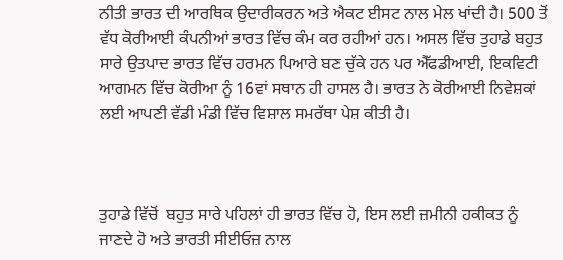ਨੀਤੀ ਭਾਰਤ ਦੀ ਆਰਥਿਕ ਉਦਾਰੀਕਰਨ ਅਤੇ ਐਕਟ ਈਸਟ ਨਾਲ ਮੇਲ ਖਾਂਦੀ ਹੈ। 500 ਤੋਂ ਵੱਧ ਕੋਰੀਆਈ ਕੰਪਨੀਆਂ ਭਾਰਤ ਵਿੱਚ ਕੰਮ ਕਰ ਰਹੀਆਂ ਹਨ। ਅਸਲ ਵਿੱਚ ਤੁਹਾਡੇ ਬਹੁਤ ਸਾਰੇ ਉਤਪਾਦ ਭਾਰਤ ਵਿੱਚ ਹਰਮਨ ਪਿਆਰੇ ਬਣ ਚੁੱਕੇ ਹਨ ਪਰ ਐੱਫਡੀਆਈ, ਇਕਵਿਟੀ ਆਗਮਨ ਵਿੱਚ ਕੋਰੀਆ ਨੂੰ 16ਵਾਂ ਸਥਾਨ ਹੀ ਹਾਸਲ ਹੈ। ਭਾਰਤ ਨੇ ਕੋਰੀਆਈ ਨਿਵੇਸ਼ਕਾਂ ਲਈ ਆਪਣੀ ਵੱਡੀ ਮੰਡੀ ਵਿੱਚ ਵਿਸ਼ਾਲ ਸਮਰੱਥਾ ਪੇਸ਼ ਕੀਤੀ ਹੈ।



ਤੁਹਾਡੇ ਵਿੱਚੋਂ  ਬਹੁਤ ਸਾਰੇ ਪਹਿਲਾਂ ਹੀ ਭਾਰਤ ਵਿੱਚ ਹੋ, ਇਸ ਲਈ ਜ਼ਮੀਨੀ ਹਕੀਕਤ ਨੂੰ ਜਾਣਦੇ ਹੋ ਅਤੇ ਭਾਰਤੀ ਸੀਈਓਜ਼ ਨਾਲ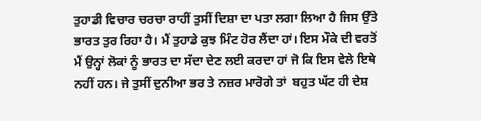ਤੁਹਾਡੀ ਵਿਚਾਰ ਚਰਚਾ ਰਾਹੀਂ ਤੁਸੀਂ ਦਿਸ਼ਾ ਦਾ ਪਤਾ ਲਗਾ ਲਿਆ ਹੈ ਜਿਸ ਉੱਤੇ ਭਾਰਤ ਤੁਰ ਰਿਹਾ ਹੈ। ਮੈਂ ਤੁਹਾਡੇ ਕੁਝ ਮਿੰਟ ਹੋਰ ਲੈਂਦਾ ਹਾਂ। ਇਸ ਮੌਕੇ ਦੀ ਵਰਤੋਂ ਮੈਂ ਉਨ੍ਹਾਂ ਲੋਕਾਂ ਨੂੰ ਭਾਰਤ ਦਾ ਸੱਦਾ ਦੇਣ ਲਈ ਕਰਦਾ ਹਾਂ ਜੋ ਕਿ ਇਸ ਵੇਲੇ ਇਥੇ ਨਹੀਂ ਹਨ। ਜੇ ਤੁਸੀਂ ਦੁਨੀਆ ਭਰ ਤੇ ਨਜ਼ਰ ਮਾਰੋਗੇ ਤਾਂ  ਬਹੁਤ ਘੱਟ ਹੀ ਦੇਸ਼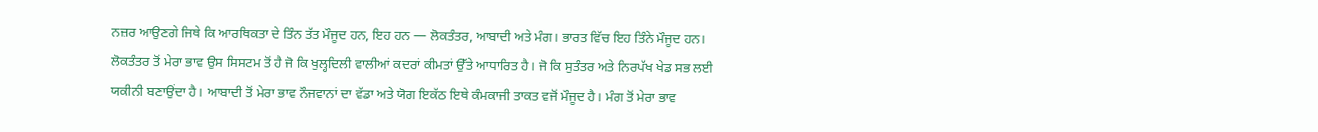ਨਜ਼ਰ ਆਉਣਗੇ ਜਿਥੇ ਕਿ ਆਰਥਿਕਤਾ ਦੇ ਤਿੰਨ ਤੱਤ ਮੌਜੂਦ ਹਨ, ਇਹ ਹਨ — ਲੋਕਤੰਤਰ, ਆਬਾਦੀ ਅਤੇ ਮੰਗ। ਭਾਰਤ ਵਿੱਚ ਇਹ ਤਿੰਨੇ ਮੌਜੂਦ ਹਨ। ਲੋਕਤੰਤਰ ਤੋਂ ਮੇਰਾ ਭਾਵ ਉਸ ਸਿਸਟਮ ਤੋਂ ਹੈ ਜੋ ਕਿ ਖੁਲ੍ਹਦਿਲੀ ਵਾਲੀਆਂ ਕਦਰਾਂ ਕੀਮਤਾਂ ਉੱਤੇ ਆਧਾਰਿਤ ਹੈ। ਜੋ ਕਿ ਸੁਤੰਤਰ ਅਤੇ ਨਿਰਪੱਖ ਖੇਡ ਸਭ ਲਈ ਯਕੀਨੀ ਬਣਾਉਂਦਾ ਹੈ। ਆਬਾਦੀ ਤੋਂ ਮੇਰਾ ਭਾਵ ਨੌਜਵਾਨਾਂ ਦਾ ਵੱਡਾ ਅਤੇ ਯੋਗ ਇਕੱਠ ਇਥੇ ਕੰਮਕਾਜੀ ਤਾਕਤ ਵਜੋਂ ਮੌਜੂਦ ਹੈ। ਮੰਗ ਤੋਂ ਮੇਰਾ ਭਾਵ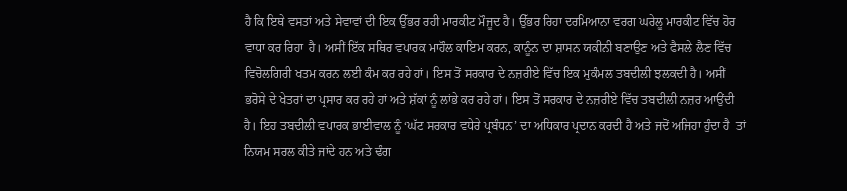ਹੈ ਕਿ ਇਥੇ ਵਸਤਾਂ ਅਤੇ ਸੇਵਾਵਾਂ ਦੀ ਇਕ ਉੱਭਰ ਰਹੀ ਮਾਰਕੀਟ ਮੌਜੂਦ ਹੈ। ਉੱਭਰ ਰਿਹਾ ਦਰਮਿਆਨਾ ਵਰਗ ਘਰੇਲੂ ਮਾਰਕੀਟ ਵਿੱਚ ਹੋਰ ਵਾਧਾ ਕਰ ਰਿਹਾ  ਹੈ। ਅਸੀਂ ਇੱਕ ਸਥਿਰ ਵਪਾਰਕ ਮਾਹੌਲ ਕਾਇਮ ਕਰਨ, ਕਾਨੂੰਨ ਦਾ ਸ਼ਾਸਨ ਯਕੀਨੀ ਬਣਾਉਣ ਅਤੇ ਫੈਸਲੇ ਲੈਣ ਵਿੱਚ ਵਿਚੋਲਗਿਰੀ ਖਤਮ ਕਰਨ ਲਈ ਕੰਮ ਕਰ ਰਹੇ ਹਾਂ। ਇਸ ਤੋਂ ਸਰਕਾਰ ਦੇ ਨਜ਼ਰੀਏ ਵਿੱਚ ਇਕ ਮੁਕੰਮਲ ਤਬਦੀਲੀ ਝਲਕਦੀ ਹੈ। ਅਸੀਂ ਭਰੋਸੇ ਦੇ ਖੇਤਰਾਂ ਦਾ ਪ੍ਰਸਾਰ ਕਰ ਰਹੇ ਹਾਂ ਅਤੇ ਸ਼ੱਕਾਂ ਨੂੰ ਲਾਂਭੇ ਕਰ ਰਹੇ ਹਾਂ। ਇਸ ਤੋਂ ਸਰਕਾਰ ਦੇ ਨਜ਼ਰੀਏ ਵਿੱਚ ਤਬਦੀਲੀ ਨਜ਼ਰ ਆਉਂਦੀ ਹੈ। ਇਹ ਤਬਦੀਲੀ ਵਪਾਰਕ ਭਾਈਵਾਲ ਨੂੰ ‘ਘੱਟ ਸਰਕਾਰ ਵਧੇਰੇ ਪ੍ਰਬੰਧਨ’ ਦਾ ਅਧਿਕਾਰ ਪ੍ਰਦਾਨ ਕਰਦੀ ਹੈ ਅਤੇ ਜਦੋਂ ਅਜਿਹਾ ਹੁੰਦਾ ਹੈ  ਤਾਂ ਨਿਯਮ ਸਰਲ ਕੀਤੇ ਜਾਂਦੇ ਹਨ ਅਤੇ ਢੰਗ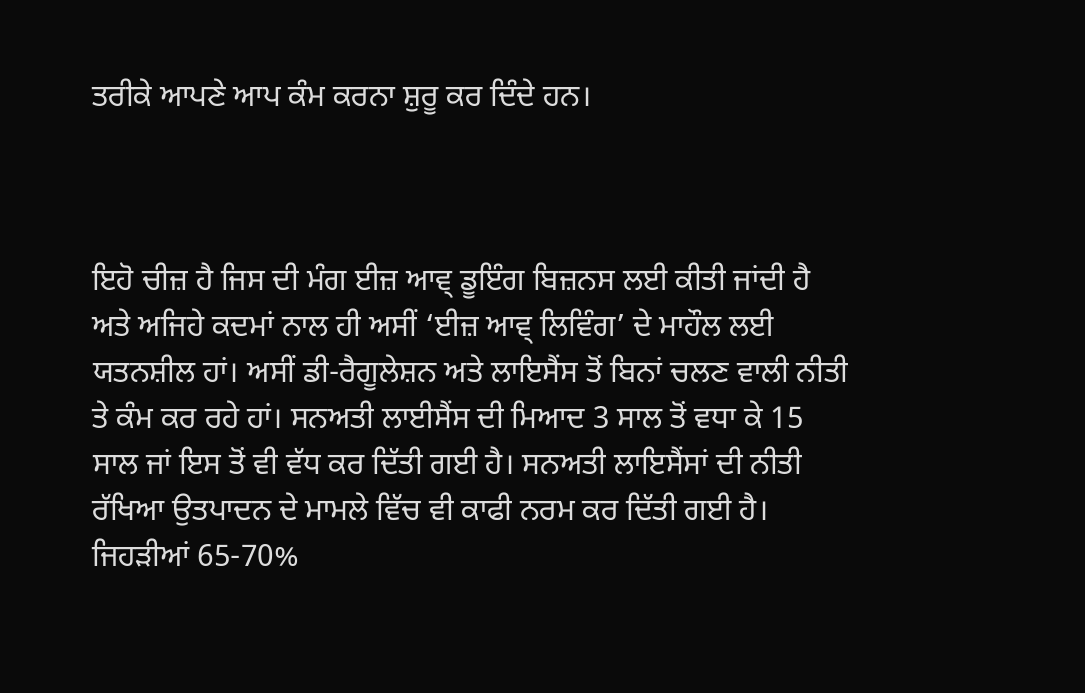ਤਰੀਕੇ ਆਪਣੇ ਆਪ ਕੰਮ ਕਰਨਾ ਸ਼ੁਰੂ ਕਰ ਦਿੰਦੇ ਹਨ।



ਇਹੋ ਚੀਜ਼ ਹੈ ਜਿਸ ਦੀ ਮੰਗ ਈਜ਼ ਆਵ੍ ਡੂਇੰਗ ਬਿਜ਼ਨਸ ਲਈ ਕੀਤੀ ਜਾਂਦੀ ਹੈ ਅਤੇ ਅਜਿਹੇ ਕਦਮਾਂ ਨਾਲ ਹੀ ਅਸੀਂ ‘ਈਜ਼ ਆਵ੍ ਲਿਵਿੰਗ’ ਦੇ ਮਾਹੌਲ ਲਈ ਯਤਨਸ਼ੀਲ ਹਾਂ। ਅਸੀਂ ਡੀ-ਰੈਗੂਲੇਸ਼ਨ ਅਤੇ ਲਾਇਸੈਂਸ ਤੋਂ ਬਿਨਾਂ ਚਲਣ ਵਾਲੀ ਨੀਤੀ ਤੇ ਕੰਮ ਕਰ ਰਹੇ ਹਾਂ। ਸਨਅਤੀ ਲਾਈਸੈਂਸ ਦੀ ਮਿਆਦ 3 ਸਾਲ ਤੋਂ ਵਧਾ ਕੇ 15 ਸਾਲ ਜਾਂ ਇਸ ਤੋਂ ਵੀ ਵੱਧ ਕਰ ਦਿੱਤੀ ਗਈ ਹੈ। ਸਨਅਤੀ ਲਾਇਸੈਂਸਾਂ ਦੀ ਨੀਤੀ ਰੱਖਿਆ ਉਤਪਾਦਨ ਦੇ ਮਾਮਲੇ ਵਿੱਚ ਵੀ ਕਾਫੀ ਨਰਮ ਕਰ ਦਿੱਤੀ ਗਈ ਹੈ। ਜਿਹੜੀਆਂ 65-70%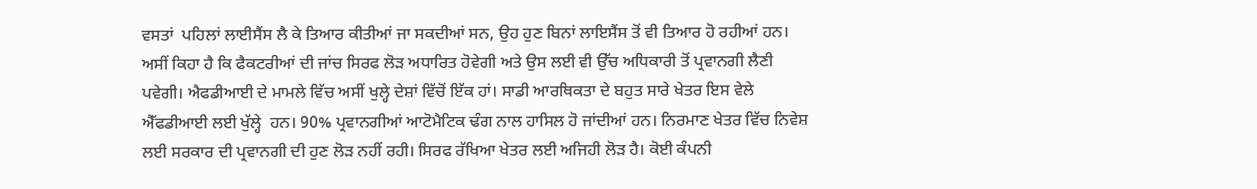ਵਸਤਾਂ  ਪਹਿਲਾਂ ਲਾਈਸੈਂਸ ਲੈ ਕੇ ਤਿਆਰ ਕੀਤੀਆਂ ਜਾ ਸਕਦੀਆਂ ਸਨ, ਉਹ ਹੁਣ ਬਿਨਾਂ ਲਾਇਸੈਂਸ ਤੋਂ ਵੀ ਤਿਆਰ ਹੋ ਰਹੀਆਂ ਹਨ। ਅਸੀਂ ਕਿਹਾ ਹੈ ਕਿ ਫੈਕਟਰੀਆਂ ਦੀ ਜਾਂਚ ਸਿਰਫ ਲੋੜ ਅਧਾਰਿਤ ਹੋਵੇਗੀ ਅਤੇ ਉਸ ਲਈ ਵੀ ਉੱਚ ਅਧਿਕਾਰੀ ਤੋਂ ਪ੍ਰਵਾਨਗੀ ਲੈਣੀ ਪਵੇਗੀ। ਐਫਡੀਆਈ ਦੇ ਮਾਮਲੇ ਵਿੱਚ ਅਸੀਂ ਖੁਲ੍ਹੇ ਦੇਸ਼ਾਂ ਵਿੱਚੋਂ ਇੱਕ ਹਾਂ। ਸਾਡੀ ਆਰਥਿਕਤਾ ਦੇ ਬਹੁਤ ਸਾਰੇ ਖੇਤਰ ਇਸ ਵੇਲੇ ਐੱਫਡੀਆਈ ਲਈ ਖੁੱਲ੍ਹੇ  ਹਨ। 90% ਪ੍ਰਵਾਨਗੀਆਂ ਆਟੋਮੈਟਿਕ ਢੰਗ ਨਾਲ ਹਾਸਿਲ ਹੋ ਜਾਂਦੀਆਂ ਹਨ। ਨਿਰਮਾਣ ਖੇਤਰ ਵਿੱਚ ਨਿਵੇਸ਼ ਲਈ ਸਰਕਾਰ ਦੀ ਪ੍ਰਵਾਨਗੀ ਦੀ ਹੁਣ ਲੋੜ ਨਹੀਂ ਰਹੀ। ਸਿਰਫ ਰੱਖਿਆ ਖੇਤਰ ਲਈ ਅਜਿਹੀ ਲੋੜ ਹੈ। ਕੋਈ ਕੰਪਨੀ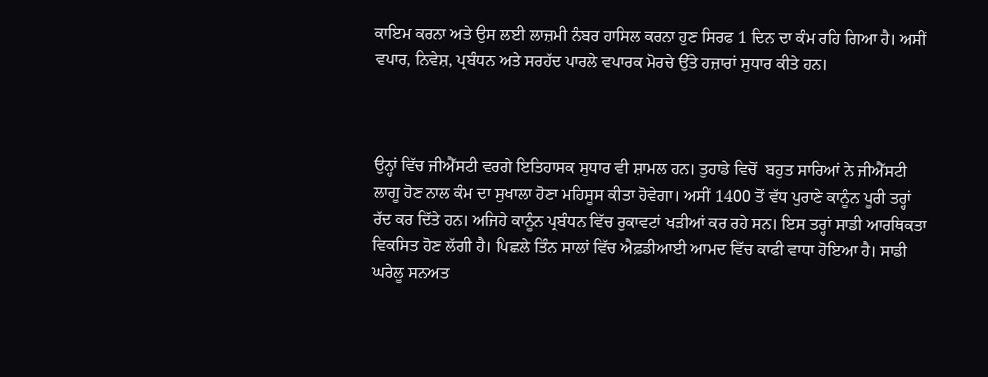ਕਾਇਮ ਕਰਨਾ ਅਤੇ ਉਸ ਲਈ ਲਾਜ਼ਮੀ ਨੰਬਰ ਹਾਸਿਲ ਕਰਨਾ ਹੁਣ ਸਿਰਫ 1 ਦਿਨ ਦਾ ਕੰਮ ਰਹਿ ਗਿਆ ਹੈ। ਅਸੀਂ ਵਪਾਰ, ਨਿਵੇਸ਼, ਪ੍ਰਬੰਧਨ ਅਤੇ ਸਰਹੱਦ ਪਾਰਲੇ ਵਪਾਰਕ ਮੋਰਚੇ ਉੱਤੇ ਹਜ਼ਾਰਾਂ ਸੁਧਾਰ ਕੀਤੇ ਹਨ।



ਉਨ੍ਹਾਂ ਵਿੱਚ ਜੀਐੱਸਟੀ ਵਰਗੇ ਇਤਿਹਾਸਕ ਸੁਧਾਰ ਵੀ ਸ਼ਾਮਲ ਹਨ। ਤੁਹਾਡੇ ਵਿਚੋਂ  ਬਹੁਤ ਸਾਰਿਆਂ ਨੇ ਜੀਐੱਸਟੀ ਲਾਗੂ ਹੋਣ ਨਾਲ ਕੰਮ ਦਾ ਸੁਖਾਲਾ ਹੋਣਾ ਮਹਿਸੂਸ ਕੀਤਾ ਹੋਵੇਗਾ। ਅਸੀਂ 1400 ਤੋਂ ਵੱਧ ਪੁਰਾਣੇ ਕਾਨੂੰਨ ਪੂਰੀ ਤਰ੍ਹਾਂ ਰੱਦ ਕਰ ਦਿੱਤੇ ਹਨ। ਅਜਿਹੇ ਕਾਨੂੰਨ ਪ੍ਰਬੰਧਨ ਵਿੱਚ ਰੁਕਾਵਟਾਂ ਖੜੀਆਂ ਕਰ ਰਹੇ ਸਨ। ਇਸ ਤਰ੍ਹਾਂ ਸਾਡੀ ਆਰਥਿਕਤਾ ਵਿਕਸਿਤ ਹੋਣ ਲੱਗੀ ਹੈ। ਪਿਛਲੇ ਤਿੰਨ ਸਾਲਾਂ ਵਿੱਚ ਐਫ਼ਡੀਆਈ ਆਮਦ ਵਿੱਚ ਕਾਫੀ ਵਾਧਾ ਹੋਇਆ ਹੈ। ਸਾਡੀ ਘਰੇਲੂ ਸਨਅਤ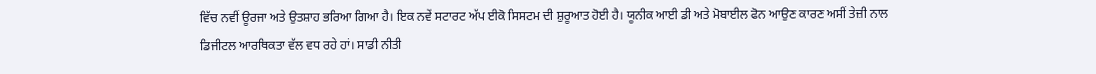ਵਿੱਚ ਨਵੀਂ ਊਰਜਾ ਅਤੇ ਉਤਸ਼ਾਹ ਭਰਿਆ ਗਿਆ ਹੈ। ਇਕ ਨਵੇਂ ਸਟਾਰਟ ਅੱਪ ਈਕੋ ਸਿਸਟਮ ਦੀ ਸ਼ੁਰੂਆਤ ਹੋਈ ਹੈ। ਯੂਨੀਕ ਆਈ ਡੀ ਅਤੇ ਮੋਬਾਈਲ ਫੋਨ ਆਉਣ ਕਾਰਣ ਅਸੀਂ ਤੇਜ਼ੀ ਨਾਲ ਡਿਜੀਟਲ ਆਰਥਿਕਤਾ ਵੱਲ ਵਧ ਰਹੇ ਹਾਂ। ਸਾਡੀ ਨੀਤੀ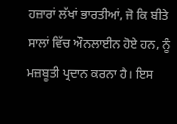ਹਜ਼ਾਰਾਂ ਲੱਖਾਂ ਭਾਰਤੀਆਂ, ਜੋ ਕਿ ਬੀਤੇ ਸਾਲਾਂ ਵਿੱਚ ਔਨਲਾਈਨ ਹੋਏ ਹਨ, ਨੂੰ ਮਜ਼ਬੂਤੀ ਪ੍ਰਦਾਨ ਕਰਨਾ ਹੈ। ਇਸ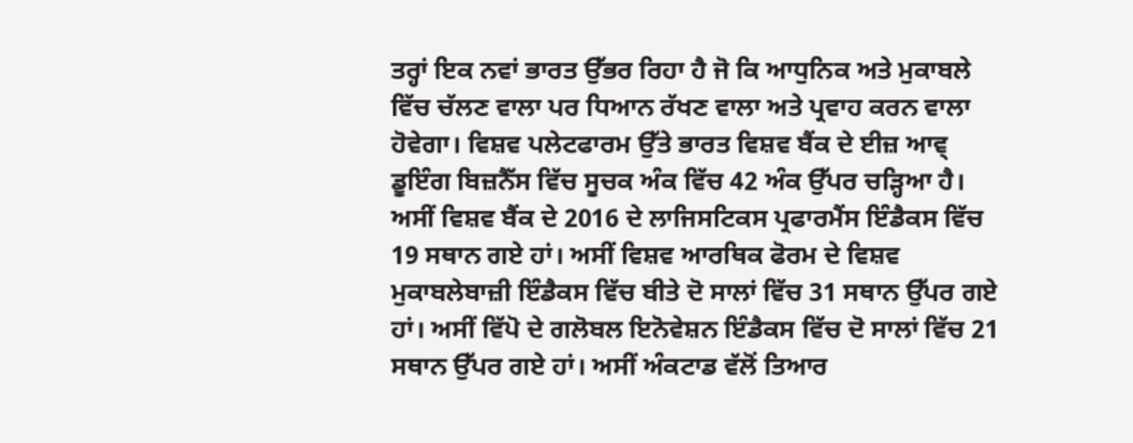ਤਰ੍ਹਾਂ ਇਕ ਨਵਾਂ ਭਾਰਤ ਉੱਭਰ ਰਿਹਾ ਹੈ ਜੋ ਕਿ ਆਧੁਨਿਕ ਅਤੇ ਮੁਕਾਬਲੇ ਵਿੱਚ ਚੱਲਣ ਵਾਲਾ ਪਰ ਧਿਆਨ ਰੱਖਣ ਵਾਲਾ ਅਤੇ ਪ੍ਰਵਾਹ ਕਰਨ ਵਾਲਾ ਹੋਵੇਗਾ। ਵਿਸ਼ਵ ਪਲੇਟਫਾਰਮ ਉੱਤੇ ਭਾਰਤ ਵਿਸ਼ਵ ਬੈਂਕ ਦੇ ਈਜ਼ ਆਵ੍ ਡੂਇੰਗ ਬਿਜ਼ਨੈੱਸ ਵਿੱਚ ਸੂਚਕ ਅੰਕ ਵਿੱਚ 42 ਅੰਕ ਉੱਪਰ ਚੜ੍ਹਿਆ ਹੈ। ਅਸੀਂ ਵਿਸ਼ਵ ਬੈਂਕ ਦੇ 2016 ਦੇ ਲਾਜਿਸਟਿਕਸ ਪ੍ਰਫਾਰਮੈਂਸ ਇੰਡੈਕਸ ਵਿੱਚ 19 ਸਥਾਨ ਗਏ ਹਾਂ। ਅਸੀਂ ਵਿਸ਼ਵ ਆਰਥਿਕ ਫੋਰਮ ਦੇ ਵਿਸ਼ਵ ਮੁਕਾਬਲੇਬਾਜ਼ੀ ਇੰਡੈਕਸ ਵਿੱਚ ਬੀਤੇ ਦੋ ਸਾਲਾਂ ਵਿੱਚ 31 ਸਥਾਨ ਉੱਪਰ ਗਏ ਹਾਂ। ਅਸੀਂ ਵਿੱਪੋ ਦੇ ਗਲੋਬਲ ਇਨੋਵੇਸ਼ਨ ਇੰਡੈਕਸ ਵਿੱਚ ਦੋ ਸਾਲਾਂ ਵਿੱਚ 21 ਸਥਾਨ ਉੱਪਰ ਗਏ ਹਾਂ। ਅਸੀਂ ਅੰਕਟਾਡ ਵੱਲੋਂ ਤਿਆਰ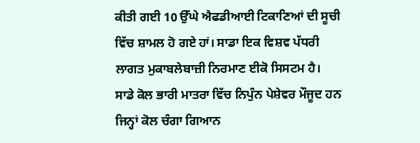ਕੀਤੀ ਗਈ 10 ਉੱਘੇ ਐਫਡੀਆਈ ਟਿਕਾਣਿਆਂ ਦੀ ਸੂਚੀ ਵਿੱਚ ਸ਼ਾਮਲ ਹੋ ਗਏ ਹਾਂ। ਸਾਡਾ ਇਕ ਵਿਸ਼ਵ ਪੱਧਰੀ ਲਾਗਤ ਮੁਕਾਬਲੇਬਾਜ਼ੀ ਨਿਰਮਾਣ ਈਕੋ ਸਿਸਟਮ ਹੈ। ਸਾਡੇ ਕੋਲ ਭਾਰੀ ਮਾਤਰਾ ਵਿੱਚ ਨਿਪੁੰਨ ਪੇਸ਼ੇਵਰ ਮੌਜੂਦ ਹਨ ਜਿਨ੍ਹਾਂ ਕੋਲ ਚੰਗਾ ਗਿਆਨ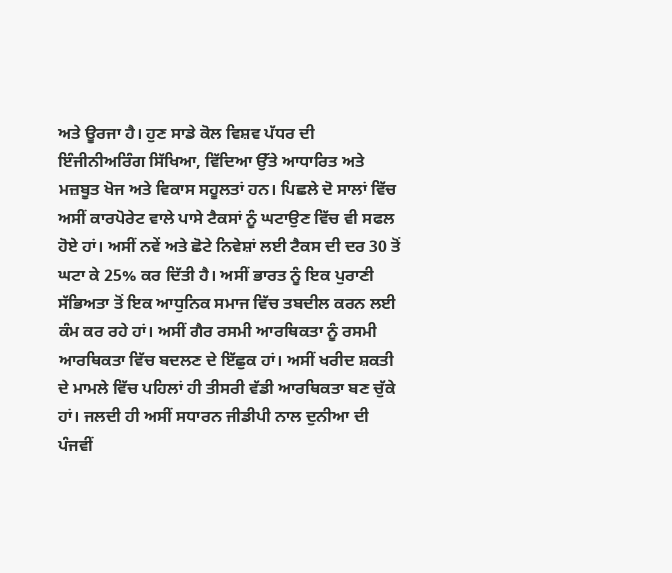ਅਤੇ ਊਰਜਾ ਹੈ। ਹੁਣ ਸਾਡੇ ਕੋਲ ਵਿਸ਼ਵ ਪੱਧਰ ਦੀ ਇੰਜੀਨੀਅਰਿੰਗ ਸਿੱਖਿਆ, ਵਿੱਦਿਆ ਉੱਤੇ ਆਧਾਰਿਤ ਅਤੇ ਮਜ਼ਬੂਤ ਖੋਜ ਅਤੇ ਵਿਕਾਸ ਸਹੂਲਤਾਂ ਹਨ। ਪਿਛਲੇ ਦੋ ਸਾਲਾਂ ਵਿੱਚ ਅਸੀਂ ਕਾਰਪੋਰੇਟ ਵਾਲੇ ਪਾਸੇ ਟੈਕਸਾਂ ਨੂੰ ਘਟਾਉਣ ਵਿੱਚ ਵੀ ਸਫਲ ਹੋਏ ਹਾਂ। ਅਸੀਂ ਨਵੇਂ ਅਤੇ ਛੋਟੇ ਨਿਵੇਸ਼ਾਂ ਲਈ ਟੈਕਸ ਦੀ ਦਰ 30 ਤੋਂ ਘਟਾ ਕੇ 25% ਕਰ ਦਿੱਤੀ ਹੈ। ਅਸੀਂ ਭਾਰਤ ਨੂੰ ਇਕ ਪੁਰਾਣੀ ਸੱਭਿਅਤਾ ਤੋਂ ਇਕ ਆਧੁਨਿਕ ਸਮਾਜ ਵਿੱਚ ਤਬਦੀਲ ਕਰਨ ਲਈ ਕੰਮ ਕਰ ਰਹੇ ਹਾਂ। ਅਸੀਂ ਗੈਰ ਰਸਮੀ ਆਰਥਿਕਤਾ ਨੂੰ ਰਸਮੀ ਆਰਥਿਕਤਾ ਵਿੱਚ ਬਦਲਣ ਦੇ ਇੱਛੁਕ ਹਾਂ। ਅਸੀਂ ਖਰੀਦ ਸ਼ਕਤੀ ਦੇ ਮਾਮਲੇ ਵਿੱਚ ਪਹਿਲਾਂ ਹੀ ਤੀਸਰੀ ਵੱਡੀ ਆਰਥਿਕਤਾ ਬਣ ਚੁੱਕੇ ਹਾਂ। ਜਲਦੀ ਹੀ ਅਸੀਂ ਸਧਾਰਨ ਜੀਡੀਪੀ ਨਾਲ ਦੁਨੀਆ ਦੀ ਪੰਜਵੀਂ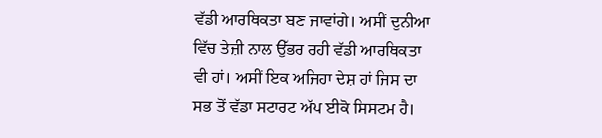ਵੱਡੀ ਆਰਥਿਕਤਾ ਬਣ ਜਾਵਾਂਗੇ। ਅਸੀਂ ਦੁਨੀਆ ਵਿੱਚ ਤੇਜ਼ੀ ਨਾਲ ਉੱਭਰ ਰਹੀ ਵੱਡੀ ਆਰਥਿਕਤਾ ਵੀ ਹਾਂ। ਅਸੀਂ ਇਕ ਅਜਿਹਾ ਦੇਸ਼ ਹਾਂ ਜਿਸ ਦਾ ਸਭ ਤੋਂ ਵੱਡਾ ਸਟਾਰਟ ਅੱਪ ਈਕੋ ਸਿਸਟਮ ਹੈ।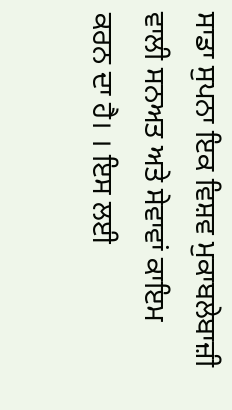ਸਾਡਾ ਸੁਪਨਾ ਇਕ ਵਿਸ਼ਵ ਮੁਕਾਬਲੇਬਾਜ਼ੀ ਵਾਲੀ ਸਨਅਤ ਅਤੇ ਸੇਵਾਵਾਂ ਕਾਇਮ ਕਰਨ ਦਾ ਹੈ। । ਇਸ ਲਈ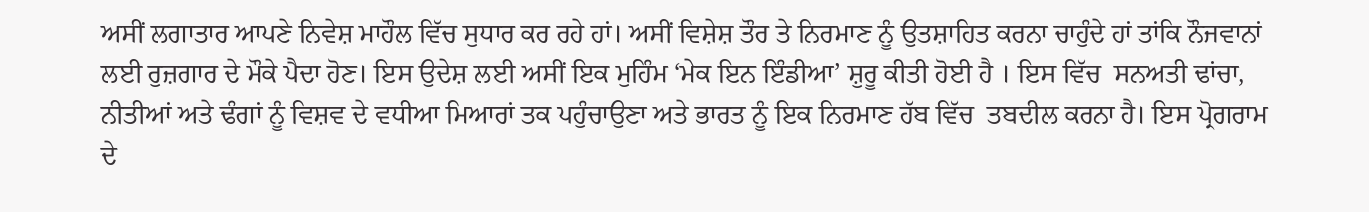ਅਸੀਂ ਲਗਾਤਾਰ ਆਪਣੇ ਨਿਵੇਸ਼ ਮਾਹੌਲ ਵਿੱਚ ਸੁਧਾਰ ਕਰ ਰਹੇ ਹਾਂ। ਅਸੀਂ ਵਿਸ਼ੇਸ਼ ਤੌਰ ਤੇ ਨਿਰਮਾਣ ਨੂੰ ਉਤਸ਼ਾਹਿਤ ਕਰਨਾ ਚਾਹੁੰਦੇ ਹਾਂ ਤਾਂਕਿ ਨੌਜਵਾਨਾਂ ਲਈ ਰੁਜ਼ਗਾਰ ਦੇ ਮੌਕੇ ਪੈਦਾ ਹੋਣ। ਇਸ ਉਦੇਸ਼ ਲਈ ਅਸੀਂ ਇਕ ਮੁਹਿੰਮ ‘ਮੇਕ ਇਨ ਇੰਡੀਆ’ ਸ਼ੁਰੂ ਕੀਤੀ ਹੋਈ ਹੈ । ਇਸ ਵਿੱਚ  ਸਨਅਤੀ ਢਾਂਚਾ, ਨੀਤੀਆਂ ਅਤੇ ਢੰਗਾਂ ਨੂੰ ਵਿਸ਼ਵ ਦੇ ਵਧੀਆ ਮਿਆਰਾਂ ਤਕ ਪਹੁੰਚਾਉਣਾ ਅਤੇ ਭਾਰਤ ਨੂੰ ਇਕ ਨਿਰਮਾਣ ਹੱਬ ਵਿੱਚ  ਤਬਦੀਲ ਕਰਨਾ ਹੈ। ਇਸ ਪ੍ਰੋਗਰਾਮ ਦੇ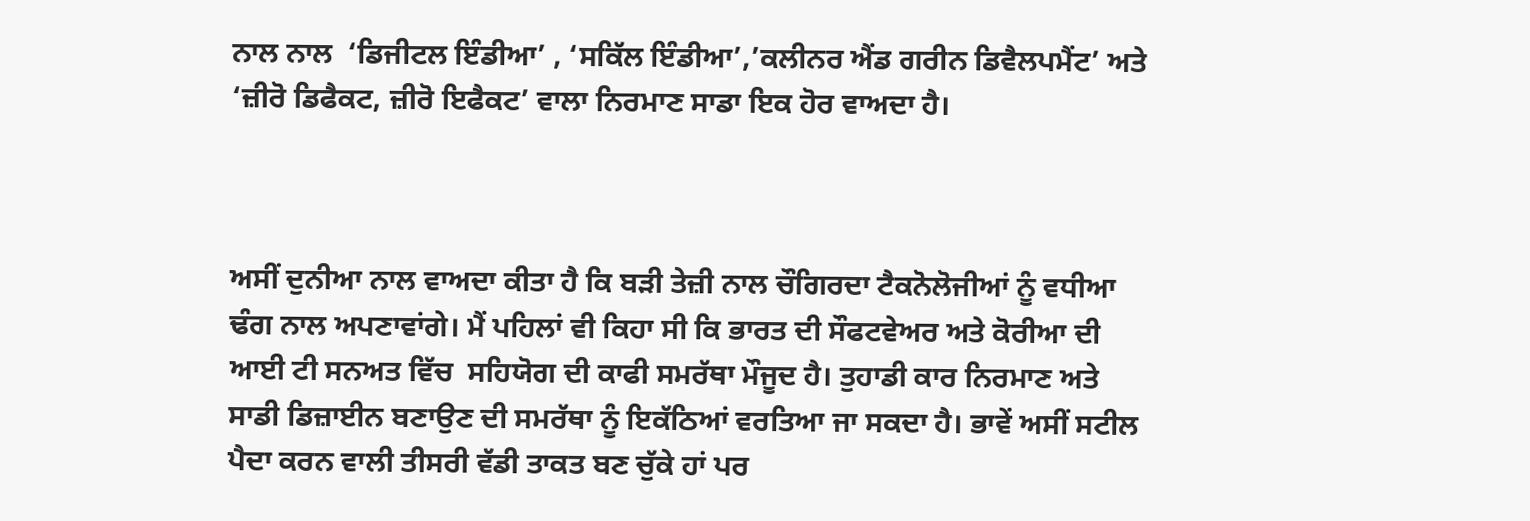ਨਾਲ ਨਾਲ  ‘ਡਿਜੀਟਲ ਇੰਡੀਆ’ , ‘ਸਕਿੱਲ ਇੰਡੀਆ’,’ਕਲੀਨਰ ਐਂਡ ਗਰੀਨ ਡਿਵੈਲਪਮੈਂਟ’ ਅਤੇ ‘ਜ਼ੀਰੋ ਡਿਫੈਕਟ, ਜ਼ੀਰੋ ਇਫੈਕਟ’ ਵਾਲਾ ਨਿਰਮਾਣ ਸਾਡਾ ਇਕ ਹੋਰ ਵਾਅਦਾ ਹੈ।



ਅਸੀਂ ਦੁਨੀਆ ਨਾਲ ਵਾਅਦਾ ਕੀਤਾ ਹੈ ਕਿ ਬੜੀ ਤੇਜ਼ੀ ਨਾਲ ਚੌਗਿਰਦਾ ਟੈਕਨੋਲੋਜੀਆਂ ਨੂੰ ਵਧੀਆ ਢੰਗ ਨਾਲ ਅਪਣਾਵਾਂਗੇ। ਮੈਂ ਪਹਿਲਾਂ ਵੀ ਕਿਹਾ ਸੀ ਕਿ ਭਾਰਤ ਦੀ ਸੌਫਟਵੇਅਰ ਅਤੇ ਕੋਰੀਆ ਦੀ ਆਈ ਟੀ ਸਨਅਤ ਵਿੱਚ  ਸਹਿਯੋਗ ਦੀ ਕਾਫੀ ਸਮਰੱਥਾ ਮੌਜੂਦ ਹੈ। ਤੁਹਾਡੀ ਕਾਰ ਨਿਰਮਾਣ ਅਤੇ ਸਾਡੀ ਡਿਜ਼ਾਈਨ ਬਣਾਉਣ ਦੀ ਸਮਰੱਥਾ ਨੂੰ ਇਕੱਠਿਆਂ ਵਰਤਿਆ ਜਾ ਸਕਦਾ ਹੈ। ਭਾਵੇਂ ਅਸੀਂ ਸਟੀਲ ਪੈਦਾ ਕਰਨ ਵਾਲੀ ਤੀਸਰੀ ਵੱਡੀ ਤਾਕਤ ਬਣ ਚੁੱਕੇ ਹਾਂ ਪਰ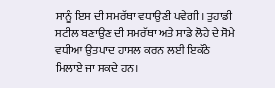ਸਾਨੂੰ ਇਸ ਦੀ ਸਮਰੱਥਾ ਵਧਾਉਣੀ ਪਵੇਗੀ। ਤੁਹਾਡੀ ਸਟੀਲ ਬਣਾਉਣ ਦੀ ਸਮਰੱਥਾ ਅਤੇ ਸਾਡੇ ਲੋਹੇ ਦੇ ਸੋਮੇ ਵਧੀਆ ਉਤਪਾਦ ਹਾਸਲ ਕਰਨ ਲਈ ਇਕੱਠੇ ਮਿਲਾਏ ਜਾ ਸਕਦੇ ਹਨ।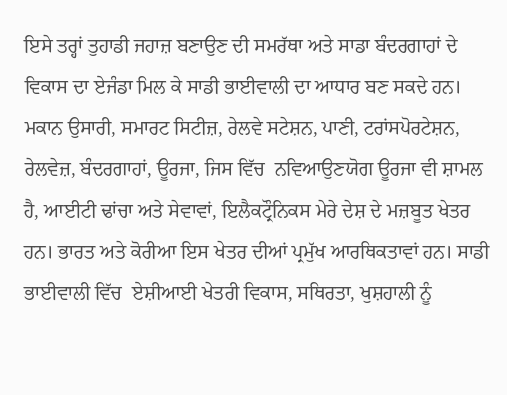ਇਸੇ ਤਰ੍ਹਾਂ ਤੁਹਾਡੀ ਜਹਾਜ਼ ਬਣਾਉਣ ਦੀ ਸਮਰੱਥਾ ਅਤੇ ਸਾਡਾ ਬੰਦਰਗਾਹਾਂ ਦੇ ਵਿਕਾਸ ਦਾ ਏਜੰਡਾ ਮਿਲ ਕੇ ਸਾਡੀ ਭਾਈਵਾਲੀ ਦਾ ਆਧਾਰ ਬਣ ਸਕਦੇ ਹਨ। ਮਕਾਨ ਉਸਾਰੀ, ਸਮਾਰਟ ਸਿਟੀਜ਼, ਰੇਲਵੇ ਸਟੇਸ਼ਨ, ਪਾਣੀ, ਟਰਾਂਸਪੋਰਟੇਸ਼ਨ, ਰੇਲਵੇਜ਼, ਬੰਦਰਗਾਹਾਂ, ਊਰਜਾ, ਜਿਸ ਵਿੱਚ  ਨਵਿਆਉਣਯੋਗ ਊਰਜਾ ਵੀ ਸ਼ਾਮਲ ਹੈ, ਆਈਟੀ ਢਾਂਚਾ ਅਤੇ ਸੇਵਾਵਾਂ, ਇਲੈਕਟ੍ਰੌਨਿਕਸ ਮੇਰੇ ਦੇਸ਼ ਦੇ ਮਜ਼ਬੂਤ ਖੇਤਰ ਹਨ। ਭਾਰਤ ਅਤੇ ਕੋਰੀਆ ਇਸ ਖੇਤਰ ਦੀਆਂ ਪ੍ਰਮੁੱਖ ਆਰਥਿਕਤਾਵਾਂ ਹਨ। ਸਾਡੀ ਭਾਈਵਾਲੀ ਵਿੱਚ  ਏਸ਼ੀਆਈ ਖੇਤਰੀ ਵਿਕਾਸ, ਸਥਿਰਤਾ, ਖੁਸ਼ਹਾਲੀ ਨੂੰ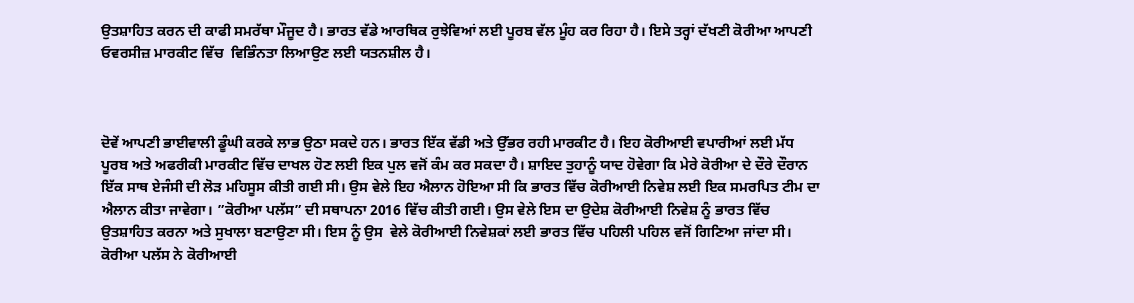ਉਤਸ਼ਾਹਿਤ ਕਰਨ ਦੀ ਕਾਫੀ ਸਮਰੱਥਾ ਮੌਜੂਦ ਹੈ। ਭਾਰਤ ਵੱਡੇ ਆਰਥਿਕ ਰੁਝੇਵਿਆਂ ਲਈ ਪੂਰਬ ਵੱਲ ਮੂੰਹ ਕਰ ਰਿਹਾ ਹੈ। ਇਸੇ ਤਰ੍ਹਾਂ ਦੱਖਣੀ ਕੋਰੀਆ ਆਪਣੀ ਓਵਰਸੀਜ਼ ਮਾਰਕੀਟ ਵਿੱਚ  ਵਿਭਿੰਨਤਾ ਲਿਆਉਣ ਲਈ ਯਤਨਸ਼ੀਲ ਹੈ।



ਦੋਵੇਂ ਆਪਣੀ ਭਾਈਵਾਲੀ ਡੂੰਘੀ ਕਰਕੇ ਲਾਭ ਉਠਾ ਸਕਦੇ ਹਨ। ਭਾਰਤ ਇੱਕ ਵੱਡੀ ਅਤੇ ਉੱਭਰ ਰਹੀ ਮਾਰਕੀਟ ਹੈ। ਇਹ ਕੋਰੀਆਈ ਵਪਾਰੀਆਂ ਲਈ ਮੱਧ ਪੂਰਬ ਅਤੇ ਅਫਰੀਕੀ ਮਾਰਕੀਟ ਵਿੱਚ ਦਾਖਲ ਹੋਣ ਲਈ ਇਕ ਪੁਲ ਵਜੋਂ ਕੰਮ ਕਰ ਸਕਦਾ ਹੈ। ਸ਼ਾਇਦ ਤੁਹਾਨੂੰ ਯਾਦ ਹੋਵੇਗਾ ਕਿ ਮੇਰੇ ਕੋਰੀਆ ਦੇ ਦੌਰੇ ਦੌਰਾਨ ਇੱਕ ਸਾਥ ਏਜੰਸੀ ਦੀ ਲੋੜ ਮਹਿਸੂਸ ਕੀਤੀ ਗਈ ਸੀ। ਉਸ ਵੇਲੇ ਇਹ ਐਲਾਨ ਹੋਇਆ ਸੀ ਕਿ ਭਾਰਤ ਵਿੱਚ ਕੋਰੀਆਈ ਨਿਵੇਸ਼ ਲਈ ਇਕ ਸਮਰਪਿਤ ਟੀਮ ਦਾ ਐਲਾਨ ਕੀਤਾ ਜਾਵੇਗਾ। ”ਕੋਰੀਆ ਪਲੱਸ” ਦੀ ਸਥਾਪਨਾ 2016 ਵਿੱਚ ਕੀਤੀ ਗਈ। ਉਸ ਵੇਲੇ ਇਸ ਦਾ ਉਦੇਸ਼ ਕੋਰੀਆਈ ਨਿਵੇਸ਼ ਨੂੰ ਭਾਰਤ ਵਿੱਚ ਉਤਸ਼ਾਹਿਤ ਕਰਨਾ ਅਤੇ ਸੁਖਾਲਾ ਬਣਾਉਣਾ ਸੀ। ਇਸ ਨੂੰ ਉਸ  ਵੇਲੇ ਕੋਰੀਆਈ ਨਿਵੇਸ਼ਕਾਂ ਲਈ ਭਾਰਤ ਵਿੱਚ ਪਹਿਲੀ ਪਹਿਲ ਵਜੋਂ ਗਿਣਿਆ ਜਾਂਦਾ ਸੀ। ਕੋਰੀਆ ਪਲੱਸ ਨੇ ਕੋਰੀਆਈ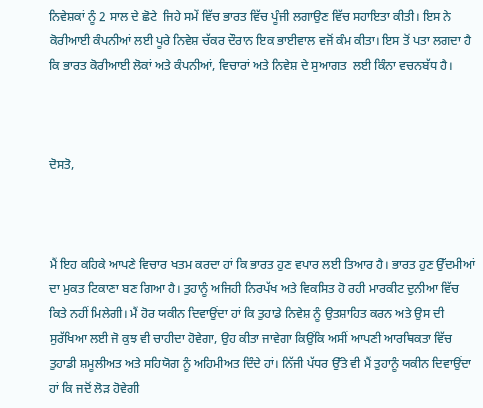ਨਿਵੇਸ਼ਕਾਂ ਨੂੰ 2 ਸਾਲ ਦੇ ਛੋਟੇ  ਜਿਹੇ ਸਮੇਂ ਵਿੱਚ ਭਾਰਤ ਵਿੱਚ ਪੂੰਜੀ ਲਗਾਉਣ ਵਿੱਚ ਸਹਾਇਤਾ ਕੀਤੀ। ਇਸ ਨੇ ਕੋਰੀਆਈ ਕੰਪਨੀਆਂ ਲਈ ਪੂਰੇ ਨਿਵੇਸ਼ ਚੱਕਰ ਦੌਰਾਨ ਇਕ ਭਾਈਵਾਲ ਵਜੋਂ ਕੰਮ ਕੀਤਾ। ਇਸ ਤੋਂ ਪਤਾ ਲਗਦਾ ਹੈ ਕਿ ਭਾਰਤ ਕੋਰੀਆਈ ਲੋਕਾਂ ਅਤੇ ਕੰਪਨੀਆਂ, ਵਿਚਾਰਾਂ ਅਤੇ ਨਿਵੇਸ਼ ਦੇ ਸੁਆਗਤ  ਲਈ ਕਿੰਨਾ ਵਚਨਬੱਧ ਹੈ।



ਦੋਸਤੋ,



ਮੈਂ ਇਹ ਕਹਿਕੇ ਆਪਣੇ ਵਿਚਾਰ ਖਤਮ ਕਰਦਾ ਹਾਂ ਕਿ ਭਾਰਤ ਹੁਣ ਵਪਾਰ ਲਈ ਤਿਆਰ ਹੈ। ਭਾਰਤ ਹੁਣ ਉੱਦਮੀਆਂ ਦਾ ਮੁਕਤ ਟਿਕਾਣਾ ਬਣ ਗਿਆ ਹੈ। ਤੁਹਾਨੂੰ ਅਜਿਹੀ ਨਿਰਪੱਖ ਅਤੇ ਵਿਕਸਿਤ ਹੋ ਰਹੀ ਮਾਰਕੀਟ ਦੁਨੀਆ ਵਿੱਚ ਕਿਤੇ ਨਹੀਂ ਮਿਲੇਗੀ। ਮੈਂ ਹੋਰ ਯਕੀਨ ਦਿਵਾਉਂਦਾ ਹਾਂ ਕਿ ਤੁਹਾਡੇ ਨਿਵੇਸ਼ ਨੂੰ ਉਤਸ਼ਾਹਿਤ ਕਰਨ ਅਤੇ ਉਸ ਦੀ ਸੁਰੱਖਿਆ ਲਈ ਜੋ ਕੁਝ ਵੀ ਚਾਹੀਦਾ ਹੋਵੇਗਾ, ਉਹ ਕੀਤਾ ਜਾਵੇਗਾ ਕਿਉਂਕਿ ਅਸੀਂ ਆਪਣੀ ਆਰਥਿਕਤਾ ਵਿੱਚ ਤੁਹਾਡੀ ਸ਼ਮੂਲੀਅਤ ਅਤੇ ਸਹਿਯੋਗ ਨੂੰ ਅਹਿਮੀਅਤ ਦਿੰਦੇ ਹਾਂ। ਨਿੱਜੀ ਪੱਧਰ ਉੱਤੇ ਵੀ ਮੈਂ ਤੁਹਾਨੂੰ ਯਕੀਨ ਦਿਵਾਉਂਦਾ ਹਾਂ ਕਿ ਜਦੋਂ ਲੋੜ ਹੋਵੇਗੀ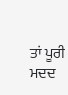ਤਾਂ ਪੂਰੀ ਮਦਦ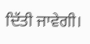ਦਿੱਤੀ ਜਾਵੇਗੀ।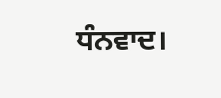ਧੰਨਵਾਦ।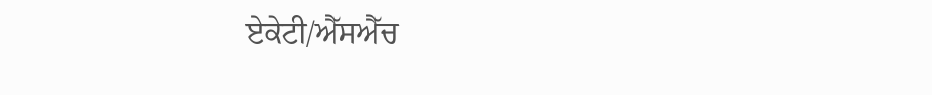ਏਕੇਟੀ/ਐੱਸਐੱਚ